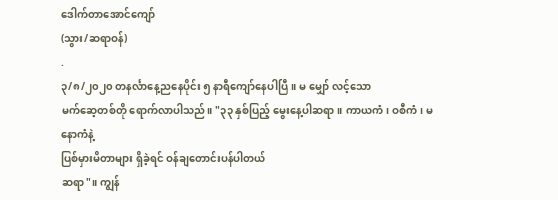ဒေါက်တာအောင်ကျော်
(သွား/ဆရာဝန်)
.
၃/၈/၂၀၂၀ တနင်္လာနေ့ညနေပိုင်း ၅ နာရီကျော်နေပါပြီ။ မ မျှော် လင့်သော
မက်ဆေ့တစ်တို ရောက်လာပါသည်။ "၃၃ နှစ်ပြည့် မွေးနေ့ပါဆရာ။ ကာယကံ၊ ဝစီကံ၊ မနောကံနဲ့
ပြစ်မှားမိတာများ ရှိခဲ့ရင် ဝန်ချတောင်းပန်ပါတယ်
ဆရာ"။ ကျွန်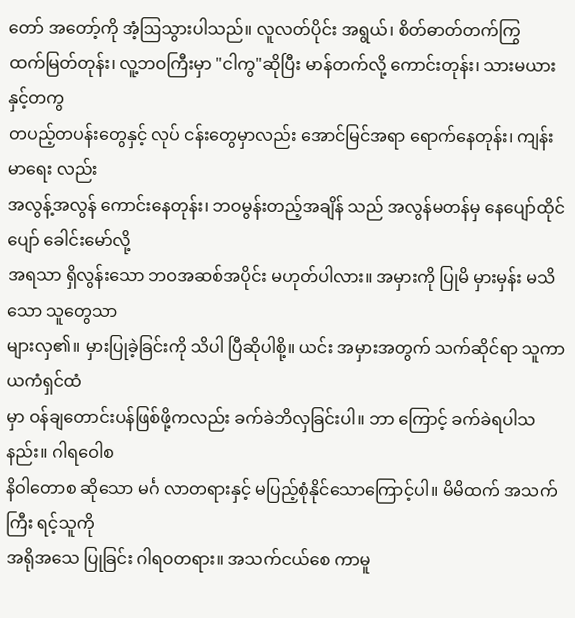တော် အတော့်ကို အံ့ဩသွားပါသည်။ လူလတ်ပိုင်း အရွယ်၊ စိတ်ဓာတ်တက်ကြွ
ထက်မြတ်တုန်း၊ လူ့ဘဝကြီးမှာ "ငါကွ"ဆိုပြီး မာန်တက်လို့ ကောင်းတုန်း၊ သားမယားနှင့်တကွ
တပည့်တပန်းတွေနှင့် လုပ် ငန်းတွေမှာလည်း အောင်မြင်အရာ ရောက်နေတုန်း၊ ကျန်းမာရေး လည်း
အလွန့်အလွန် ကောင်းနေတုန်း၊ ဘဝမွန်းတည့်အချိန် သည် အလွန်မတန်မှ နေပျော်ထိုင်ပျော် ခေါင်းမော်လို့
အရသာ ရှိလွန်းသော ဘဝအဆစ်အပိုင်း မဟုတ်ပါလား။ အမှားကို ပြုမိ မှားမှန်း မသိသော သူတွေသာ
များလှ၏။ မှားပြုခဲ့ခြင်းကို သိပါ ပြီဆိုပါစို့။ ယင်း အမှားအတွက် သက်ဆိုင်ရာ သူကာယကံရှင်ထံ
မှာ ဝန်ချတောင်းပန်ဖြစ်ဖို့ကလည်း ခက်ခဲဘိလှခြင်းပါ။ ဘာ ကြောင့် ခက်ခဲရပါသနည်း။ ဂါရဝေါစ
နိဝါတောစ ဆိုသော မင်္ဂ လာတရားနှင့် မပြည့်စုံနိုင်သောကြောင့်ပါ။ မိမိထက် အသက်ကြီး ရင့်သူကို
အရိုအသေ ပြုခြင်း ဂါရဝတရား။ အသက်ငယ်စေ ကာမူ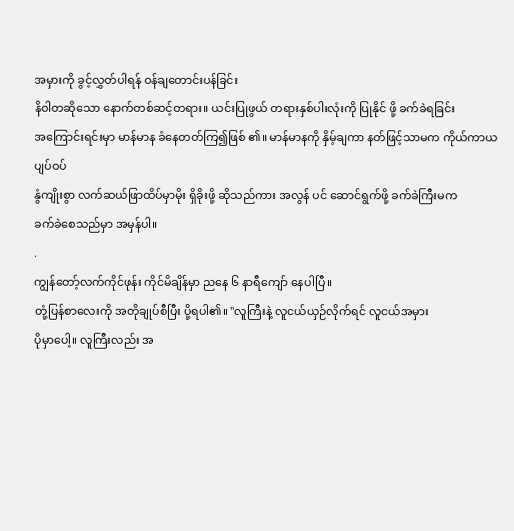အမှားကို ခွင့်လွှတ်ပါရန် ဝန်ချတောင်းပန်ခြင်း
နိဝါတဆိုသော နောက်တစ်ဆင့်တရား။ ယင်းပြုဖွယ် တရားနှစ်ပါးလုံးကို ပြုနိုင် ဖို့ ခက်ခဲရခြင်း
အကြောင်းရင်းမှာ မာန်မာန ခံနေတတ်ကြ၍ဖြစ် ၏။ မာန်မာနကို နှိမ့်ချကာ နတ်ဖြင့်သာမက ကိုယ်ကာယပျပ်ဝပ်
နွံကျိုးစွာ လက်ဆယ်ဖြာထိပ်မှာမိုး ရှိခိုးဖို့ ဆိုသည်ကား အလွန် ပင် ဆောင်ရွက်ဖို့ ခက်ခဲကြီးမက
ခက်ခဲစေသည်မှာ အမှန်ပါ။
.
ကျွန်တော့်လက်ကိုင်ဖုန်း ကိုင်မိချိန်မှာ ညနေ ၆ နာရီကျော် နေပါပြီ။
တုံ့ပြန်စာလေးကို အတိုချုပ်စီပြီး ပို့ရပါ၏။ "လူကြီးနဲ့ လူငယ်ယှဉ်လိုက်ရင် လူငယ်အမှား
ပိုမှာပေါ့။ လူကြီးလည်း အ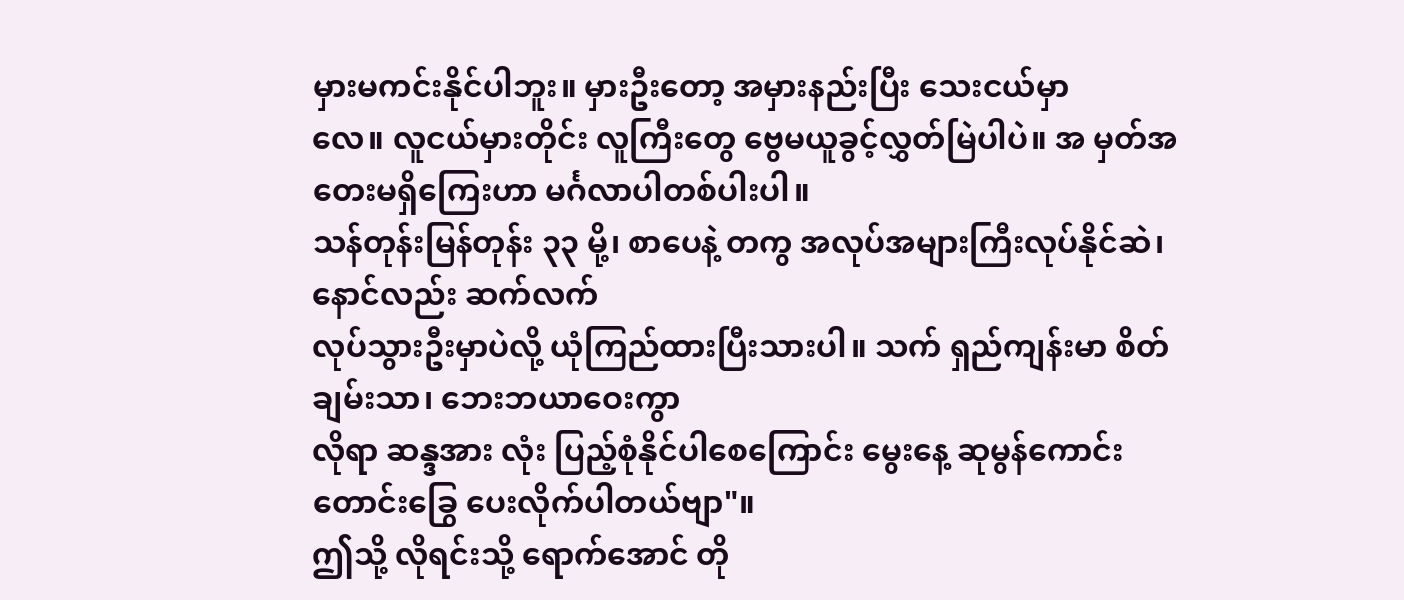မှားမကင်းနိုင်ပါဘူး။ မှားဦးတော့ အမှားနည်းပြီး သေးငယ်မှာ
လေ။ လူငယ်မှားတိုင်း လူကြီးတွေ ဗွေမယူခွင့်လွှတ်မြဲပါပဲ။ အ မှတ်အတေးမရှိကြေးဟာ မင်္ဂလာပါတစ်ပါးပါ။
သန်တုန်းမြန်တုန်း ၃၃ မို့၊ စာပေနဲ့ တကွ အလုပ်အများကြီးလုပ်နိုင်ဆဲ၊ နောင်လည်း ဆက်လက်
လုပ်သွားဦးမှာပဲလို့ ယုံကြည်ထားပြီးသားပါ။ သက် ရှည်ကျန်းမာ စိတ်ချမ်းသာ၊ ဘေးဘယာဝေးကွာ
လိုရာ ဆန္ဒအား လုံး ပြည့်စုံနိုင်ပါစေကြောင်း မွေးနေ့ ဆုမွန်ကောင်း တောင်းခြွေ ပေးလိုက်ပါတယ်ဗျာ"။
ဤသို့ လိုရင်းသို့ ရောက်အောင် တို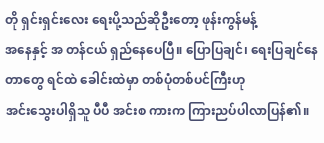တို ရှင်းရှင်းလေး ရေးပို့သည်ဆိုဦးတော့ ဖုန်းကွန်မန့်
အနေနှင့် အ တန်ငယ် ရှည်နေပေပြီ။ ပြောပြချင်၊ ရေးပြချင်နေတာတွေ ရင်ထဲ ခေါင်းထဲမှာ တစ်ပုံတစ်ပင်ကြီးဟု
အင်းသွေးပါရှိသူ ပီပီ အင်းစ ကားက ကြားညပ်ပါလာပြန်၏။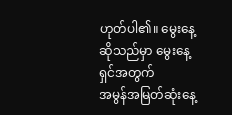ဟုတ်ပါ၏။ မွေးနေ့ဆိုသည်မှာ မွေးနေ့ရှင်အတွက်
အမွန်အမြတ်ဆုံးနေ့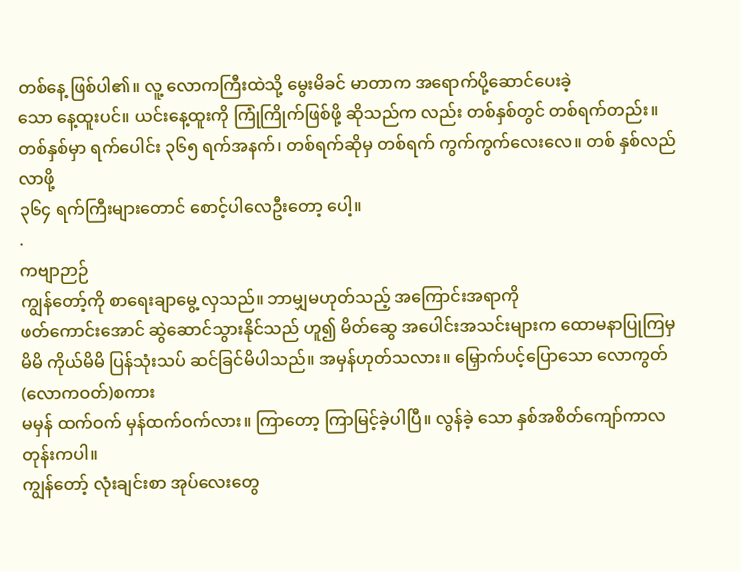တစ်နေ့ ဖြစ်ပါ၏။ လူ့ လောကကြီးထဲသို့ မွေးမိခင် မာတာက အရောက်ပို့ဆောင်ပေးခဲ့
သော နေ့ထူးပင်။ ယင်းနေ့ထူးကို ကြုံကြိုက်ဖြစ်ဖို့ ဆိုသည်က လည်း တစ်နှစ်တွင် တစ်ရက်တည်း။
တစ်နှစ်မှာ ရက်ပေါင်း ၃၆၅ ရက်အနက်၊ တစ်ရက်ဆိုမှ တစ်ရက် ကွက်ကွက်လေးလေ။ တစ် နှစ်လည်လာဖို့
၃၆၄ ရက်ကြီးများတောင် စောင့်ပါလေဦးတော့ ပေါ့။
.
ကဗျာဉာဉ်
ကျွန်တော့်ကို စာရေးချာမွေ့ လှသည်။ ဘာမျှမဟုတ်သည့် အကြောင်းအရာကို
ဖတ်ကောင်းအောင် ဆွဲဆောင်သွားနိုင်သည် ဟူ၍ မိတ်ဆွေ အပေါင်းအသင်းများက ထောမနာပြုကြမှ
မိမိ ကိုယ်မိမိ ပြန်သုံးသပ် ဆင်ခြင်မိပါသည်။ အမှန်ဟုတ်သလား။ မြှောက်ပင့်ပြောသော လောကွတ်(လောကဝတ်)စကား
မမှန် ထက်ဝက် မှန်ထက်ဝက်လား။ ကြာတော့ ကြာမြင့်ခဲ့ပါပြီ။ လွန်ခဲ့ သော နှစ်အစိတ်ကျော်ကာလတုန်းကပါ။
ကျွန်တော့် လုံးချင်းစာ အုပ်လေးတွေ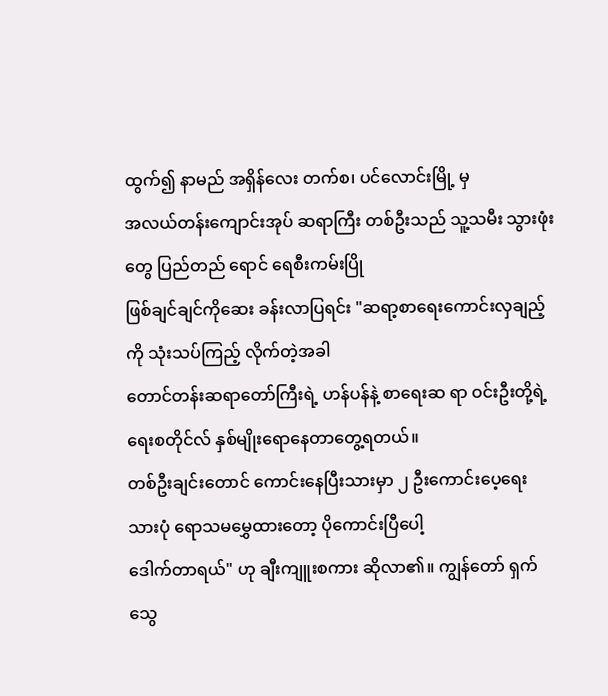ထွက်၍ နာမည် အရှိန်လေး တက်စ၊ ပင်လောင်းမြို့ မှ
အလယ်တန်းကျောင်းအုပ် ဆရာကြီး တစ်ဦးသည် သူ့သမီး သွားဖုံးတွေ ပြည်တည် ရောင် ရေစီးကမ်းပြို
ဖြစ်ချင်ချင်ကိုဆေး ခန်းလာပြရင်း "ဆရာ့စာရေးကောင်းလှချည့်ကို သုံးသပ်ကြည့် လိုက်တဲ့အခါ
တောင်တန်းဆရာတော်ကြီးရဲ့ ဟန်ပန်နဲ့ စာရေးဆ ရာ ဝင်းဦးတို့ရဲ့ ရေးစတိုင်လ် နှစ်မျိုးရောနေတာတွေ့ရတယ်။
တစ်ဦးချင်းတောင် ကောင်းနေပြီးသားမှာ ၂ ဦးကောင်းပေ့ရေး သားပုံ ရောသမမွှေထားတော့ ပိုကောင်းပြီပေါ့
ဒေါက်တာရယ်" ဟု ချီးကျူးစကား ဆိုလာ၏။ ကျွန်တော် ရှက်သွေ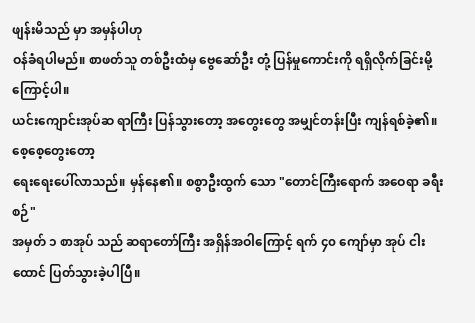ဖျန်းမိသည် မှာ အမှန်ပါဟု
ဝန်ခံရပါမည်။ စာဖတ်သူ တစ်ဦးထံမှ ဗွေဆော်ဦး တုံ့ ပြန်မှုကောင်းကို ရရှိလိုက်ခြင်းမို့ကြောင့်ပါ။
ယင်းကျောင်းအုပ်ဆ ရာကြီး ပြန်သွားတော့ အတွေးတွေ အမျှင်တန်းပြီး ကျန်ရစ်ခဲ့၏။ စေ့စေ့တွေးတော့
ရေးရေးပေါ်လာသည်။ မှန်နေ၏။ စစွာဦးထွက် သော "တောင်ကြီးရောက် အဝေရာ ခရီးစဉ်"
အမှတ် ၁ စာအုပ် သည် ဆရာတော်ကြီး အရှိန်အဝါကြောင့် ရက် ၄၀ ကျော်မှာ အုပ် ငါးထောင် ပြတ်သွားခဲ့ပါပြီ။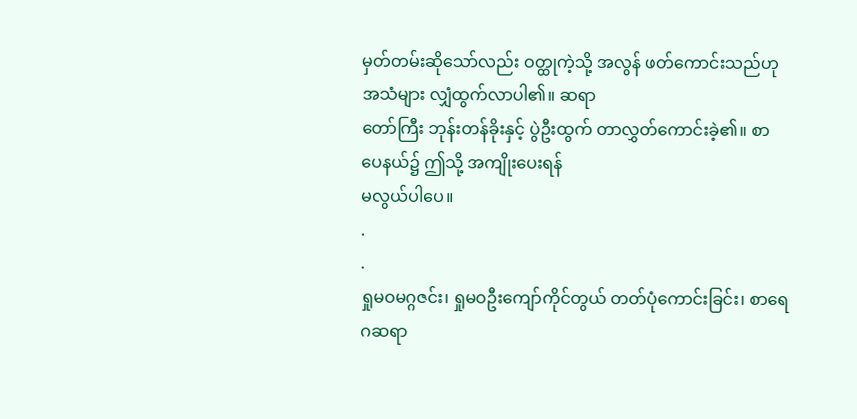မှတ်တမ်းဆိုသော်လည်း ဝတ္ထုကဲ့သို့ အလွန် ဖတ်ကောင်းသည်ဟု အသံများ လျှံထွက်လာပါ၏။ ဆရာ
တော်ကြီး ဘုန်းတန်ခိုးနှင့် ပွဲဦးထွက် တာလွှတ်ကောင်းခဲ့၏။ စာ ပေနယ်၌ ဤသို့ အကျိုးပေးရန်
မလွယ်ပါပေ။
.
.
ရှုမဝမဂ္ဂဇင်း၊ ရှုမဝဦးကျော်ကိုင်တွယ် တတ်ပုံကောင်းခြင်း၊ စာရေဂဆရာ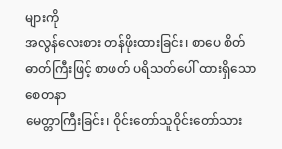များကို
အလွန်လေးစား တန်ဖိုးထားခြင်း၊ စာပေ စိတ်ဓာတ်ကြီးဖြင့် စာဖတ် ပရိသတ်ပေါ် ထားရှိသော စေတနာ
မေတ္တာကြီးခြင်း၊ ဝိုင်းတော်သူဝိုင်းတော်သား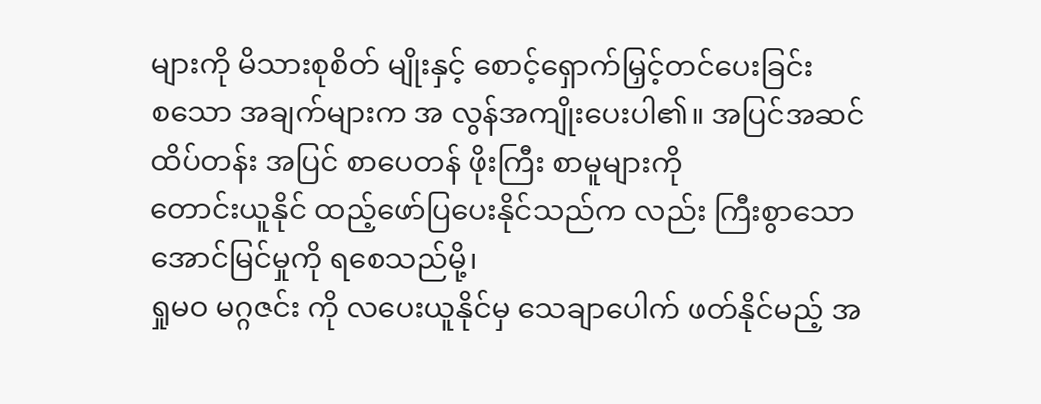များကို မိသားစုစိတ် မျိုးနှင့် စောင့်ရှောက်မြှင့်တင်ပေးခြင်း
စသော အချက်များက အ လွန်အကျိုးပေးပါ၏။ အပြင်အဆင် ထိပ်တန်း အပြင် စာပေတန် ဖိုးကြီး စာမူများကို
တောင်းယူနိုင် ထည့်ဖော်ပြပေးနိုင်သည်က လည်း ကြီးစွာသော အောင်မြင်မှုကို ရစေသည်မို့၊
ရှုမဝ မဂ္ဂဇင်း ကို လပေးယူနိုင်မှ သေချာပေါက် ဖတ်နိုင်မည့် အ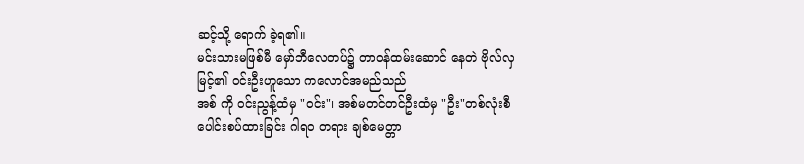ဆင့်သို့ ရောက် ခဲ့ရ၏။
မင်းသားမဖြစ်မီ မှော်ဘီလေတပ်၌ တာဝန်ထမ်းဆောင် နေတဲ ဗိုလ်လှမြင့်၏ ဝင်းဦးဟူသော ကလောင်အမည်သည်
အစ် ကို ဝင်းညွန့်ထံမှ "ဝင်း"၊ အစ်မတင်တင်ဦးထံမှ "ဦး"တစ်လုံးစီ
ပေါင်းစပ်ထားခြင်း ဂါရဝ တရား ချစ်မေတ္တာ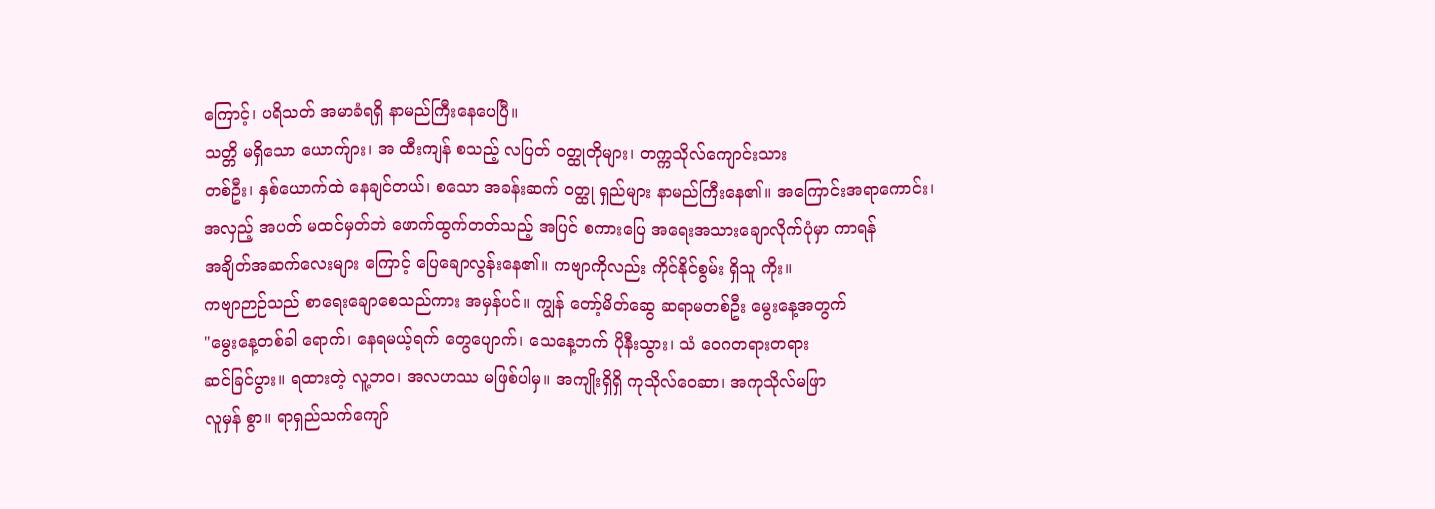ကြောင့်၊ ပရိသတ် အမာခံရရှိ နာမည်ကြီးနေပေပြီ။
သတ္တိ မရှိသော ယောက်ျား၊ အ ထီးကျန် စသည့် လပြတ် ဝတ္ထုတိုများ၊ တက္ကသိုလ်ကျောင်းသား
တစ်ဦး၊ နှစ်ယောက်ထဲ နေချင်တယ်၊ စသော အခန်းဆက် ဝတ္ထု ရှည်များ နာမည်ကြီးနေ၏။ အကြောင်းအရာကောင်း၊
အလှည့် အပတ် မထင်မှတ်ဘဲ ဖောက်ထွက်တတ်သည့် အပြင် စကားပြေ အရေးအသားချောလိုက်ပုံမှာ ကာရန်
အချိတ်အဆက်လေးများ ကြောင့် ပြေချောလွန်းနေ၏။ ကဗျာကိုလည်း ကိုင်နိုင်စွမ်း ရှိသူ ကိုး။
ကဗျာဉာဉ်သည် စာရေးချောစေသည်ကား အမှန်ပင်။ ကျွန် တော့်မိတ်ဆွေ ဆရာမတစ်ဦး မွေးနေ့အတွက်
"မွေးနေ့တစ်ခါ ရောက်၊ နေရမယ့်ရက် တွေပျောက်၊ သေနေ့ဘက် ပိုနီးသွား၊ သံ ဝေဂတရားတရား
ဆင်ခြင်ပွား။ ရထားတဲ့ လူ့ဘဝ၊ အလဟဿ မဖြစ်ပါမှ။ အကျိုးရှိရှိ ကုသိုလ်ဝေဆာ၊ အကုသိုလ်မဖြာ
လူမှန် စွာ။ ရာရှည်သက်ကျော်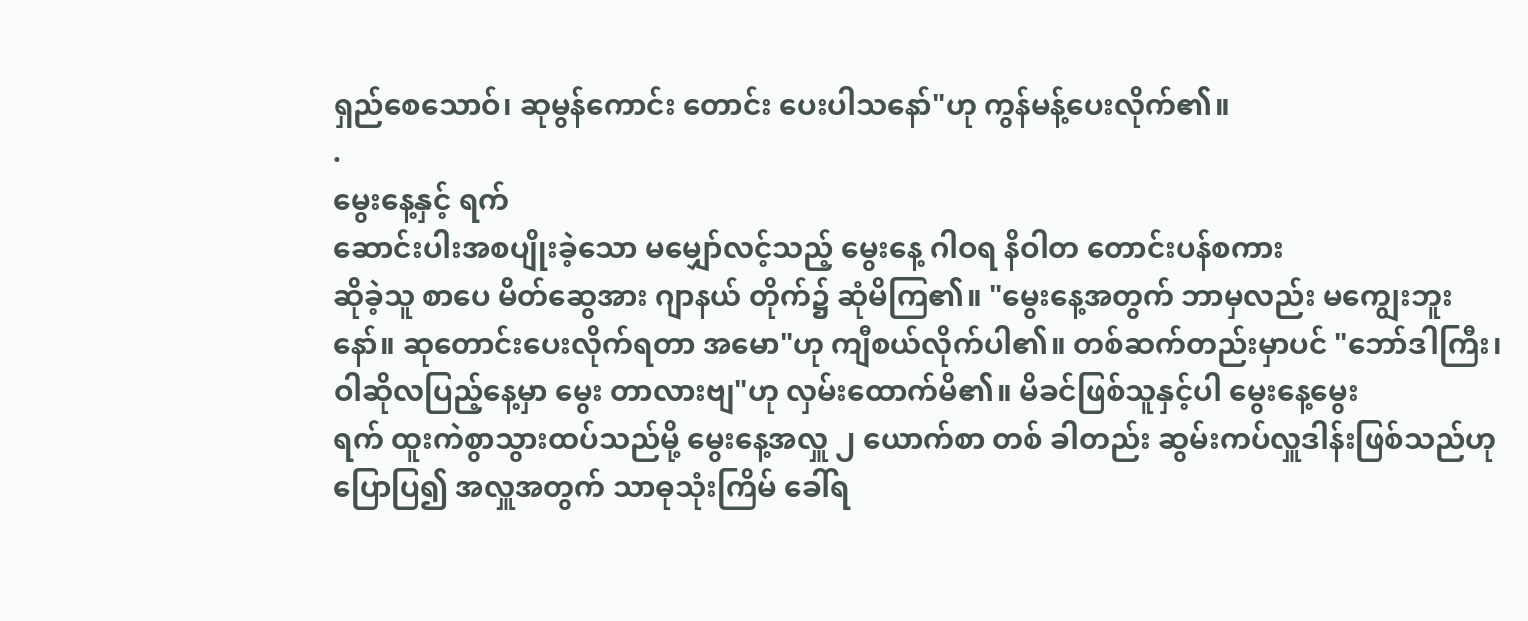ရှည်စေသောဝ်၊ ဆုမွန်ကောင်း တောင်း ပေးပါသနော်"ဟု ကွန်မန့်ပေးလိုက်၏။
.
မွေးနေ့နှင့် ရက်
ဆောင်းပါးအစပျိုးခဲ့သော မမျှော်လင့်သည့် မွေးနေ့ ဂါဝရ နိဝါတ တောင်းပန်စကား
ဆိုခဲ့သူ စာပေ မိတ်ဆွေအား ဂျာနယ် တိုက်၌ ဆုံမိကြ၏။ "မွေးနေ့အတွက် ဘာမှလည်း မကျွေးဘူး
နော်။ ဆုတောင်းပေးလိုက်ရတာ အမော"ဟု ကျီစယ်လိုက်ပါ၏။ တစ်ဆက်တည်းမှာပင် "ဘော်ဒါကြီး၊
ဝါဆိုလပြည့်နေ့မှာ မွေး တာလားဗျ"ဟု လှမ်းထောက်မိ၏။ မိခင်ဖြစ်သူနှင့်ပါ မွေးနေ့မွေး
ရက် ထူးကဲစွာသွားထပ်သည်မို့ မွေးနေ့အလှူ ၂ ယောက်စာ တစ် ခါတည်း ဆွမ်းကပ်လှူဒါန်းဖြစ်သည်ဟု
ပြောပြ၍ အလှူအတွက် သာဓုသုံးကြိမ် ခေါ်ရ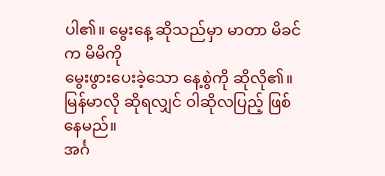ပါ၏။ မွေးနေ့ ဆိုသည်မှာ မာတာ မိခင်က မိမိကို
မွေးဖွားပေးခဲ့သော နေ့စွဲကို ဆိုလို၏။ မြန်မာလို ဆိုရလျှင် ဝါဆိုလပြည့် ဖြစ်နေမည်။
အင်္ဂ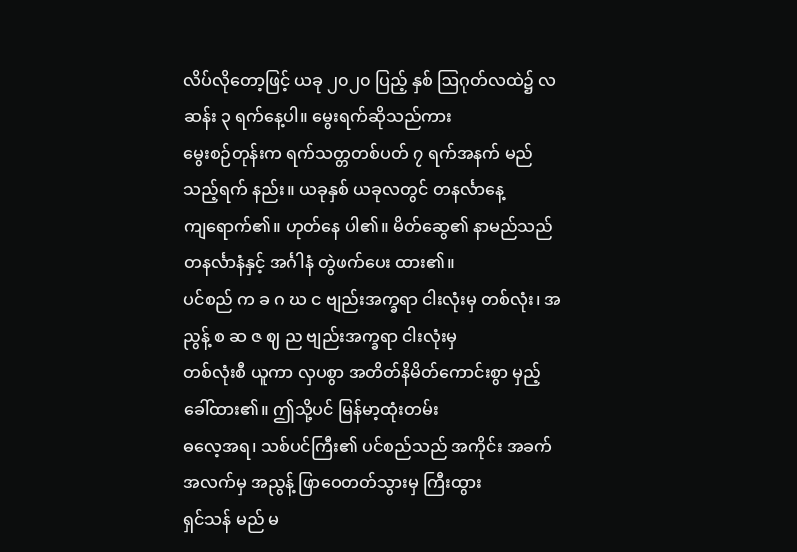လိပ်လိုတော့ဖြင့် ယခု ၂၀၂၀ ပြည့် နှစ် ဩဂုတ်လထဲ၌ လဆန်း ၃ ရက်နေ့ပါ။ မွေးရက်ဆိုသည်ကား
မွေးစဉ်တုန်းက ရက်သတ္တတစ်ပတ် ၇ ရက်အနက် မည်သည့်ရက် နည်း။ ယခုနှစ် ယခုလတွင် တနင်္လာနေ့
ကျရောက်၏။ ဟုတ်နေ ပါ၏။ မိတ်ဆွေ၏ နာမည်သည် တနင်္လာနံနှင့် အင်္ဂါနံ တွဲဖက်ပေး ထား၏။
ပင်စည် က ခ ဂ ဃ င ဗျည်းအက္ခရာ ငါးလုံးမှ တစ်လုံး၊ အညွန့် စ ဆ ဇ ဈ ည ဗျည်းအက္ခရာ ငါးလုံးမှ
တစ်လုံးစီ ယူကာ လှပစွာ အတိတ်နိမိတ်ကောင်းစွာ မှည့်ခေါ်ထား၏။ ဤသို့ပင် မြန်မာ့ထုံးတမ်း
ဓလေ့အရ၊ သစ်ပင်ကြီး၏ ပင်စည်သည် အကိုင်း အခက်အလက်မှ အညွန့် ဖြာဝေတတ်သွားမှ ကြီးထွား
ရှင်သန် မည် မ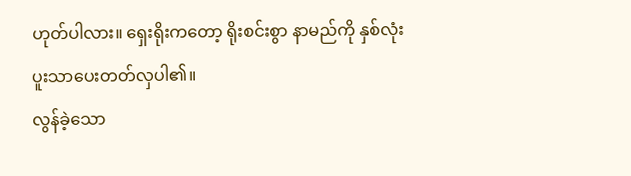ဟုတ်ပါလား။ ရှေးရိုးကတော့ ရိုးစင်းစွာ နာမည်ကို နှစ်လုံး ပူးသာပေးတတ်လှပါ၏။
လွန်ခဲ့သော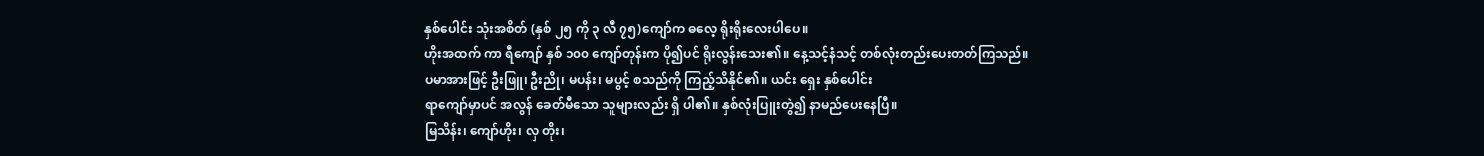နှစ်ပေါင်း သုံးအစိတ် (နှစ် ၂၅ ကို ၃ လီ ၇၅)ကျော်က ဓလေ့ ရိုးရိုးလေးပါပေ။
ဟိုးအထက် ကာ ရီကျော် နှစ် ၁၀၀ ကျော်တုန်းက ပို၍ပင် ရိုးလွန်းသေး၏။ နေ့သင့်နံသင့် တစ်လုံးတည်းပေးတတ်ကြသည်။
ပမာအားဖြင့် ဦးဖြူ၊ ဦးညို၊ မပန်း၊ မပွင့် စသည်ကို ကြည့်သိနိုင်၏။ ယင်း ရှေး နှစ်ပေါင်း
ရာကျော်မှာပင် အလွန် ခေတ်မီသော သူများလည်း ရှိ ပါ၏။ နှစ်လုံးပြူးတွဲ၍ နာမည်ပေးနေပြီ။
မြသိန်း၊ ကျော်ဟိုး၊ လှ တိုး၊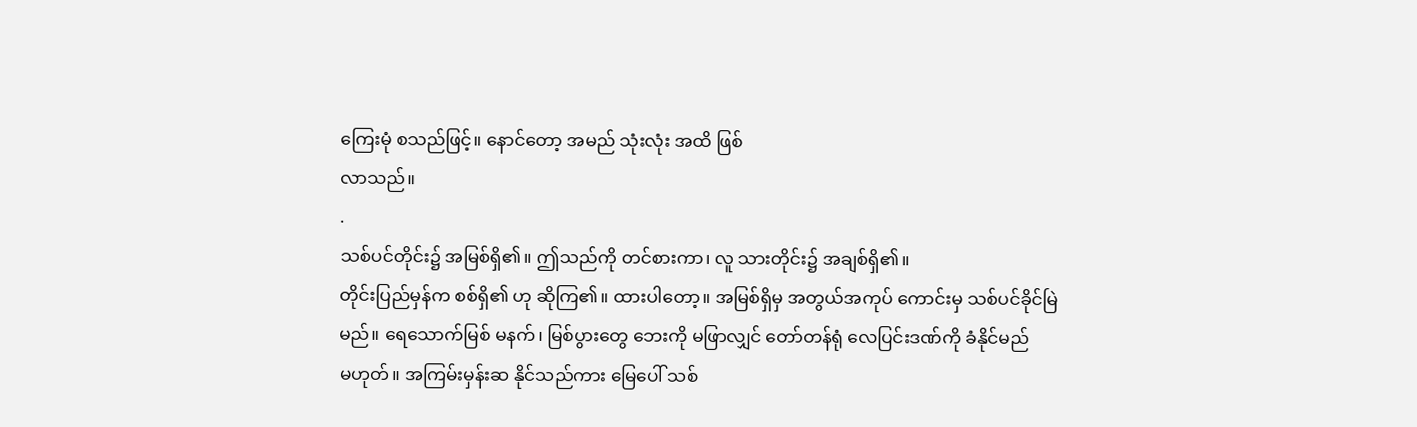ကြေးမုံ စသည်ဖြင့်။ နောင်တော့ အမည် သုံးလုံး အထိ ဖြစ်
လာသည်။
.
သစ်ပင်တိုင်း၌ အမြစ်ရှိ၏။ ဤသည်ကို တင်စားကာ၊ လူ သားတိုင်း၌ အချစ်ရှိ၏။
တိုင်းပြည်မှန်က စစ်ရှိ၏ ဟု ဆိုကြ၏။ ထားပါတော့။ အမြစ်ရှိမှ အတွယ်အကုပ် ကောင်းမှ သစ်ပင်ခိုင်မြဲ
မည်။ ရေသောက်မြစ် မနက်၊ မြစ်ပွားတွေ ဘေးကို မဖြာလျှင် တော်တန်ရုံ လေပြင်းဒဏ်ကို ခံနိုင်မည်
မဟုတ်။ အကြမ်းမှန်းဆ နိုင်သည်ကား မြေပေါ် သစ်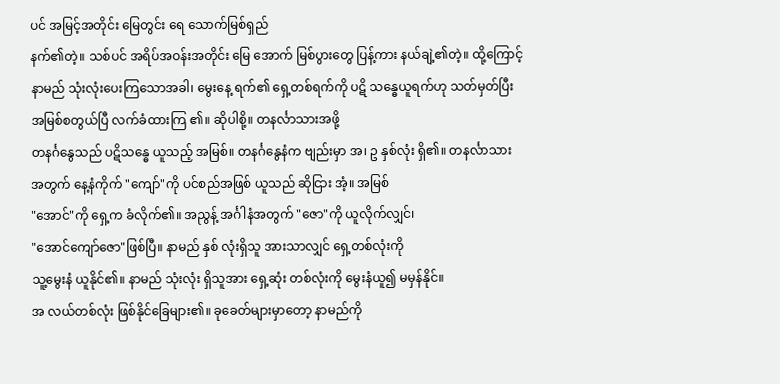ပင် အမြင့်အတိုင်း မြေတွင်း ရေ သောက်မြစ်ရှည်
နက်၏တဲ့။ သစ်ပင် အရိပ်အဝန်းအတိုင်း မြေ အောက် မြစ်ပွားတွေ ပြန့်ကား နယ်ချဲ့၏တဲ့။ ထို့ကြောင့်
နာမည် သုံးလုံးပေးကြသောအခါ၊ မွေးနေ့ ရက်၏ ရှေ့တစ်ရက်ကို ပဋိ သန္ဓေယူရက်ဟု သတ်မှတ်ပြီး
အမြစ်စတွယ်ပြီ လက်ခံထားကြ ၏။ ဆိုပါစို့။ တနင်္လာသားအဖို့
တနင်္ဂနွေသည် ပဋိသန္ဓေ ယူသည့် အမြစ်။ တနင်္ဂနွေနံက ဗျည်းမှာ အ၊ ဥ နှစ်လုံး ရှိ၏။ တနင်္လာသား
အတွက် နေ့နံကိုက် "ကျော်"ကို ပင်စည်အဖြစ် ယူသည် ဆိုငြား အံ့။ အမြစ်
"အောင်"ကို ရှေ့က ခံလိုက်၏။ အညွန့် အင်္ဂါနံအတွက် "ဇော"ကို ယူလိုက်လျှင်၊
"အောင်ကျော်ဇော"ဖြစ်ပြီ။ နာမည် နှစ် လုံးရှိသူ အားသာလျှင် ရှေ့တစ်လုံးကို
သူ့မွေးနံ ယူနိုင်၏။ နာမည် သုံးလုံး ရှိသူအား ရှေ့ဆုံး တစ်လုံးကို မွေးနံယူ၍ မမှန်နိုင်။
အ လယ်တစ်လုံး ဖြစ်နိုင်ခြေများ၏။ ခုခေတ်များမှာတော့ နာမည်ကို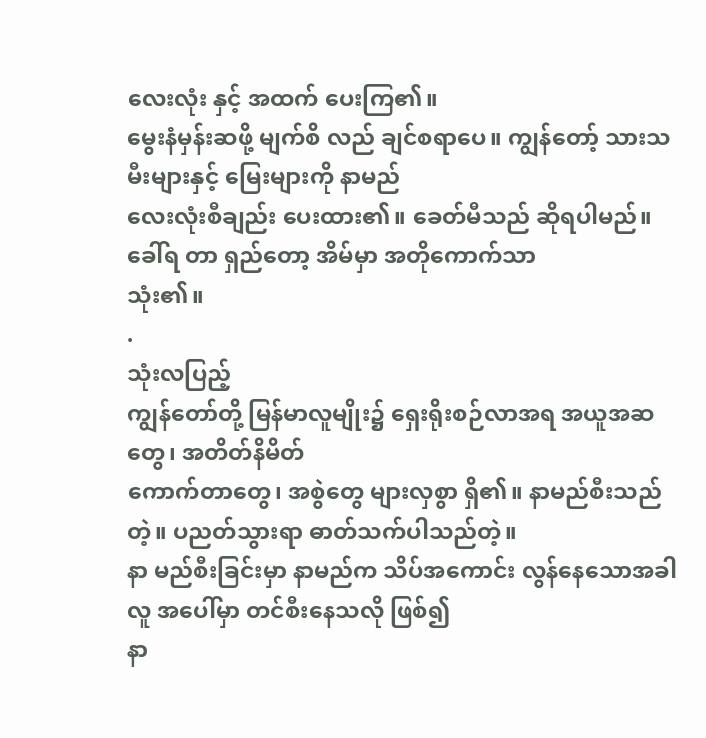လေးလုံး နှင့် အထက် ပေးကြ၏။
မွေးနံမှန်းဆဖို့ မျက်စိ လည် ချင်စရာပေ။ ကျွန်တော့် သားသမီးများနှင့် မြေးများကို နာမည်
လေးလုံးစီချည်း ပေးထား၏။ ခေတ်မီသည် ဆိုရပါမည်။ ခေါ်ရ တာ ရှည်တော့ အိမ်မှာ အတိုကောက်သာ
သုံး၏။
.
သုံးလပြည့်
ကျွန်တော်တို့ မြန်မာလူမျိုး၌ ရှေးရိုးစဉ်လာအရ အယူအဆ တွေ၊ အတိတ်နိမိတ်
ကောက်တာတွေ၊ အစွဲတွေ များလှစွာ ရှိ၏။ နာမည်စီးသည်တဲ့။ ပညတ်သွားရာ ဓာတ်သက်ပါသည်တဲ့။
နာ မည်စီးခြင်းမှာ နာမည်က သိပ်အကောင်း လွန်နေသောအခါ လူ အပေါ်မှာ တင်စီးနေသလို ဖြစ်၍
နာ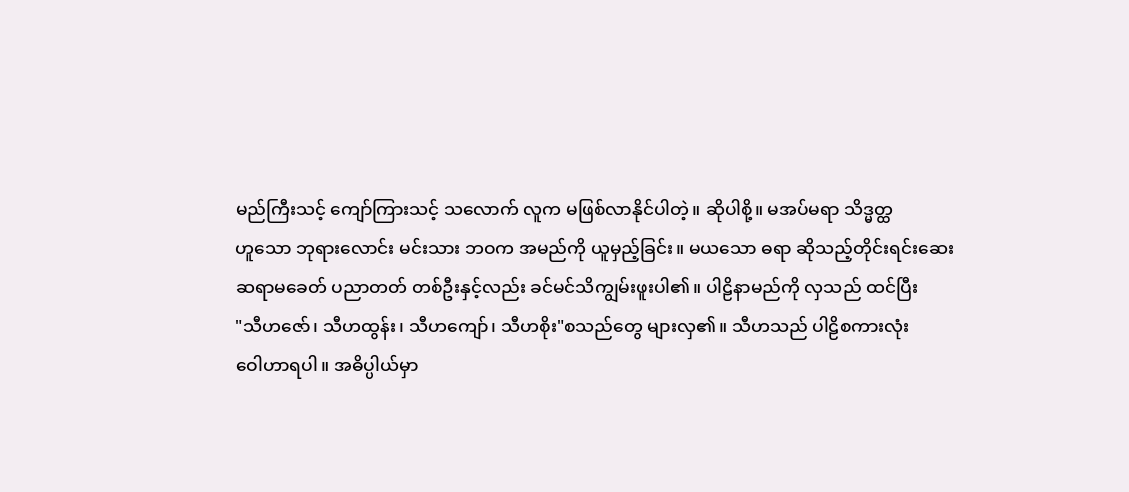မည်ကြီးသင့် ကျော်ကြားသင့် သလောက် လူက မဖြစ်လာနိုင်ပါတဲ့။ ဆိုပါစို့။ မအပ်မရာ သိဒ္မတ္ထ
ဟူသော ဘုရားလောင်း မင်းသား ဘဝက အမည်ကို ယူမှည့်ခြင်း။ မယသော ဓရာ ဆိုသည့်တိုင်းရင်းဆေး
ဆရာမခေတ် ပညာတတ် တစ်ဦးနှင့်လည်း ခင်မင်သိကျွမ်းဖူးပါ၏။ ပါဠိနာမည်ကို လှသည် ထင်ပြီး
"သီဟဇော်၊ သီဟထွန်း၊ သီဟကျော်၊ သီဟစိုး"စသည်တွေ များလှ၏။ သီဟသည် ပါဠိစကားလုံး
ဝေါဟာရပါ။ အဓိပ္ပါယ်မှာ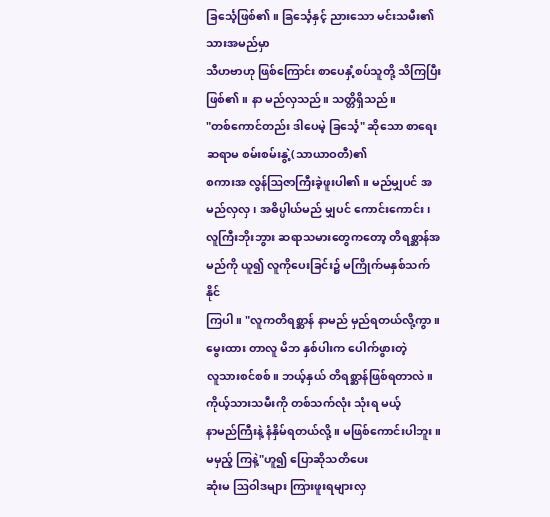ခြင်္သေ့ဖြစ်၏။ ခြင်္သေ့နှင့် ညားသော မင်းသမီး၏ သားအမည်မှာ
သီဟဗာဟု ဖြစ်ကြောင်း စာပေနှံ့စပ်သူတို့ သိကြပြီးဖြစ်၏။ နာ မည်လှသည်။ သတ္တိရှိသည်။
"တစ်ကောင်တည်း ဒါပေမဲ့ ခြင်္သေ့" ဆိုသော စာရေးဆရာမ စမ်းစမ်းနွဲ့(သာယာဝတီ)၏
စကားအ လွန်ဩဇာကြီးခဲ့ဖူးပါ၏။ မည်မျှပင် အမည်လှလှ၊ အဓိပ္ပါယ်မည် မျှပင် ကောင်းကောင်း၊
လူကြီးဘိုးဘွား ဆရာသမားတွေကတော့ တိရစ္ဆာန်အမည်ကို ယူ၍ လူကိုပေးခြင်း၌ မကြိုက်မနှစ်သက်နိုင်
ကြပါ။ "လူကတိရစ္ဆာန် နာမည် မှည်ရတယ်လို့ကွာ။ မွေးထား တာလူ မိဘ နှစ်ပါးက ပေါက်ဖွားတဲ့
လူသားစင်စစ်။ ဘယ့်နှယ် တိရစ္ဆာန်ဖြစ်ရတာလဲ။ ကိုယ့်သားသမီးကို တစ်သက်လုံး သုံးရ မယ့်
နာမည်ကြီးနဲ့ နံနှိမ်ရတယ်လို့။ မဖြစ်ကောင်းပါဘူး။ မမှည့် ကြနဲ့"ဟူ၍ ပြောဆိုသတိပေး
ဆုံးမ ဩဝါဒများ ကြားဖူးရများလှ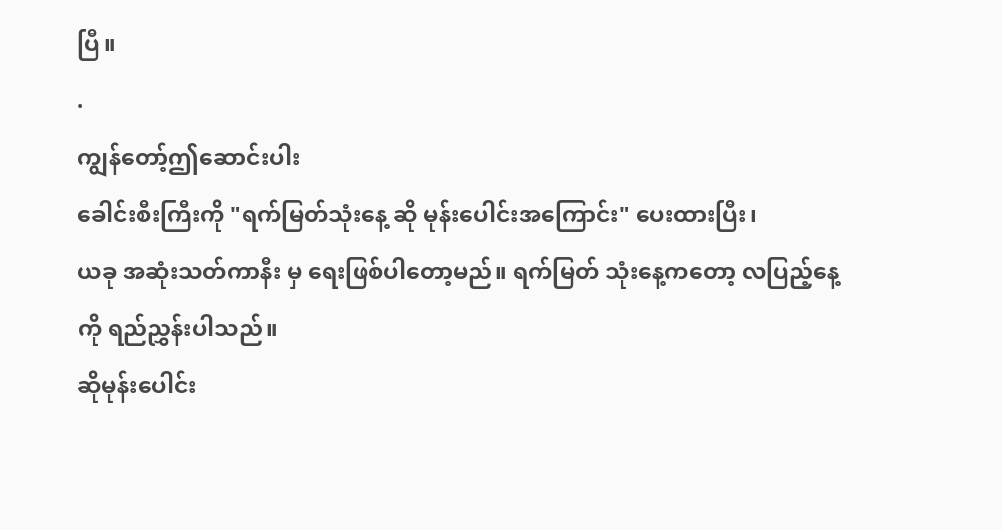ပြီ။
.
ကျွန်တော့်ဤဆောင်းပါး
ခေါင်းစီးကြီးကို "ရက်မြတ်သုံးနေ့ ဆို မုန်းပေါင်းအကြောင်း" ပေးထားပြီး၊
ယခု အဆုံးသတ်ကာနီး မှ ရေးဖြစ်ပါတော့မည်။ ရက်မြတ် သုံးနေ့ကတော့ လပြည့်နေ့ကို ရည်ညွှန်းပါသည်။
ဆိုမုန်းပေါင်း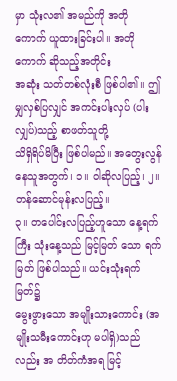မှာ သုံးလ၏ အမည်ကို အတို ကောက် ယူထားခြင်းပါ။ အတိုကောက် ဆိုသည့်အတိုင်း
အဆုံး သတ်တစ်လုံးစီ ဖြစ်ပါ၏။ ဤမျှလှစ်ပြလျှင် အကင်းပါးလှပ် (ပါး လျှပ်)သည့် စာဖတ်သူတို့
သိရှိရိပ်မိပြီး ဖြစ်ပါမည်။ အတွေးလွန် နေသူအတွက်၊ ၁။ ဝါဆိုလပြည့်၊ ၂။ တန်ဆောင်မုန်းလပြည့်။
၃။ တပေါင်းလပြည့်ဟူသော နေ့ရက်ကြီး သုံးနေ့သည် မြင့်မြတ် သော ရက်မြတ် ဖြစ်ပါသည်။ ယင်းသုံးရက်မြတ်၌
မွေးဖွားသော အမျိုးသားကောင်း (အမျိုးသမီးကောင်းဟု မပါရှိ)သည်လည်း အ တိတ်ကံအရ မြင့်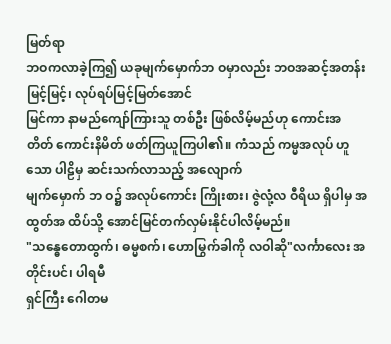မြတ်ရာ
ဘဝကလာခဲ့ကြ၍ ယခုမျက်မှောက်ဘ ဝမှာလည်း ဘဝအဆင့်အတန်း မြင့်မြင့်၊ လုပ်ရပ်မြင့်မြတ်အောင်
မြင်ကာ နာမည်ကျော်ကြားသူ တစ်ဦး ဖြစ်လိမ့်မည်ဟု ကောင်းအ တိတ် ကောင်းနိမိတ် ဖတ်ကြယူကြပါ၏။ ကံသည် ကမ္မအလုပ် ဟူသော ပါဠိမှ ဆင်းသက်လာသည့် အလျောက်
မျက်မှောက် ဘ ဝ၌ အလုပ်ကောင်း ကြိုးစား၊ ဇွဲလုံ့လ ဝီရိယ ရှိပါမှ အထွတ်အ ထိပ်သို့ အောင်မြင်တက်လှမ်းနိုင်ပါလိမ့်မည်။
"သန္ဓေတောထွက်၊ ဓမ္မစက်၊ ဟောမြွက်ခါကို လဝါဆို"လင်္ကာလေး အတိုင်းပင်၊ ပါရမီ
ရှင်ကြီး ဂေါတမ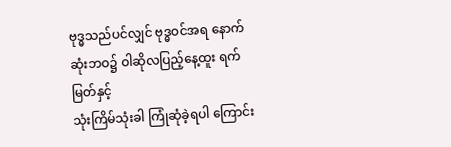ဗုဒ္ဓသည်ပင်လျှင် ဗုဒ္ဓဝင်အရ နောက်ဆုံးဘဝ၌ ဝါဆိုလပြည့်နေ့ထူး ရက်မြတ်နှင့်
သုံးကြိမ်သုံးခါ ကြုံဆုံခဲ့ရပါ ကြောင်း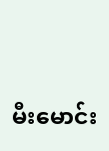မီးမောင်း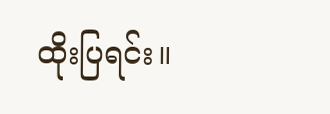ထိုးပြရင်း။